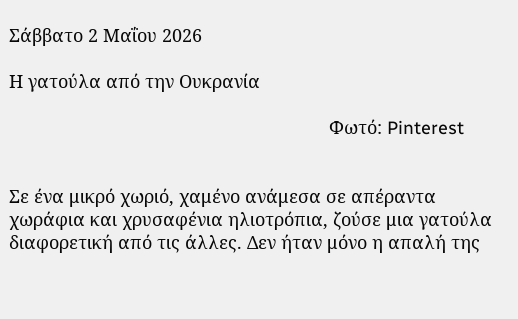Σάββατο 2 Μαΐου 2026

Η γατούλα από την Ουκρανία

                                                                Φωτό: Pinterest


Σε ένα μικρό χωριό, χαμένο ανάμεσα σε απέραντα χωράφια και χρυσαφένια ηλιοτρόπια, ζούσε μια γατούλα διαφορετική από τις άλλες. Δεν ήταν μόνο η απαλή της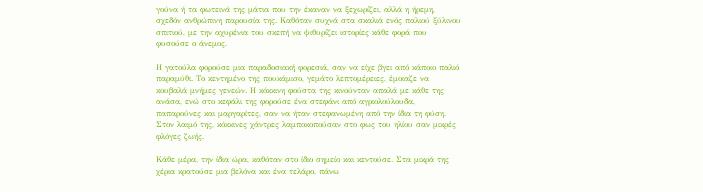γούνα ή τα φωτεινά της μάτια που την έκαναν να ξεχωρίζει, αλλά η ήρεμη, σχεδόν ανθρώπινη παρουσία της. Καθόταν συχνά στα σκαλιά ενός παλιού ξύλινου σπιτιού, με την αχυρένια του σκεπή να ψιθυρίζει ιστορίες κάθε φορά που φυσούσε ο άνεμος.

Η γατούλα φορούσε μια παραδοσιακή φορεσιά, σαν να είχε βγει από κάποιο παλιό παραμύθι. Το κεντημένο της πουκάμισο, γεμάτο λεπτομέρειες, έμοιαζε να κουβαλά μνήμες γενεών. Η κόκκινη φούστα της κινούνταν απαλά με κάθε της ανάσα, ενώ στο κεφάλι της φορούσε ένα στεφάνι από αγριολούλουδα, παπαρούνες και μαργαρίτες, σαν να ήταν στεφανωμένη από την ίδια τη φύση. Στον λαιμό της, κόκκινες χάντρες λαμποκοπούσαν στο φως του ηλίου σαν μικρές φλόγες ζωής.

Κάθε μέρα, την ίδια ώρα, καθόταν στο ίδιο σημείο και κεντούσε. Στα μικρά της χέρια κρατούσε μια βελόνα και ένα τελάρο, πάνω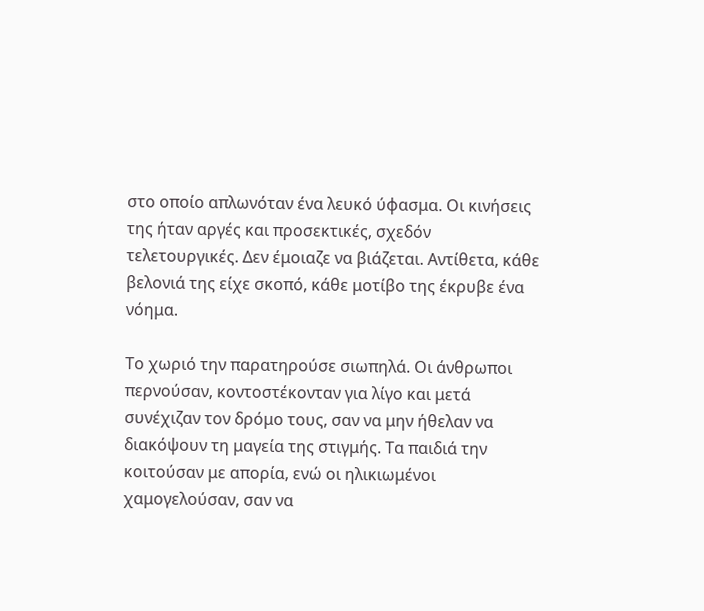στο οποίο απλωνόταν ένα λευκό ύφασμα. Οι κινήσεις της ήταν αργές και προσεκτικές, σχεδόν τελετουργικές. Δεν έμοιαζε να βιάζεται. Αντίθετα, κάθε βελονιά της είχε σκοπό, κάθε μοτίβο της έκρυβε ένα νόημα.

Το χωριό την παρατηρούσε σιωπηλά. Οι άνθρωποι περνούσαν, κοντοστέκονταν για λίγο και μετά συνέχιζαν τον δρόμο τους, σαν να μην ήθελαν να διακόψουν τη μαγεία της στιγμής. Τα παιδιά την κοιτούσαν με απορία, ενώ οι ηλικιωμένοι χαμογελούσαν, σαν να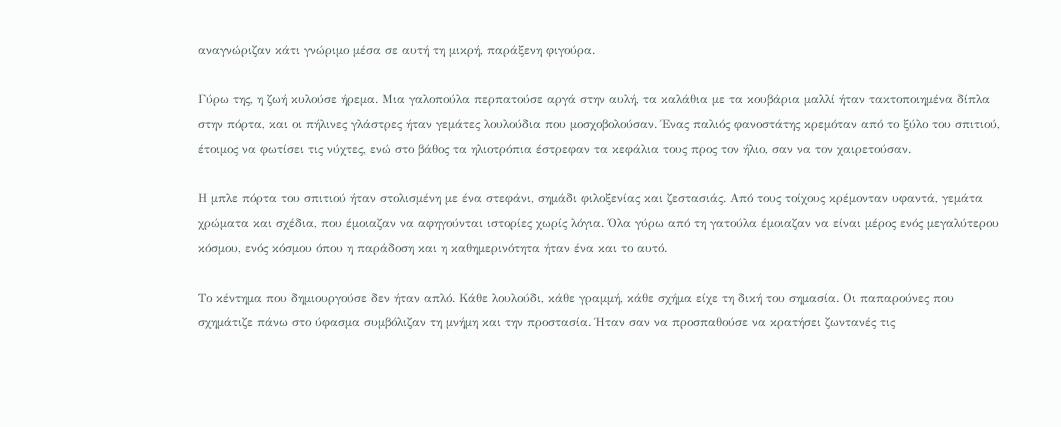αναγνώριζαν κάτι γνώριμο μέσα σε αυτή τη μικρή, παράξενη φιγούρα.

Γύρω της, η ζωή κυλούσε ήρεμα. Μια γαλοπούλα περπατούσε αργά στην αυλή, τα καλάθια με τα κουβάρια μαλλί ήταν τακτοποιημένα δίπλα στην πόρτα, και οι πήλινες γλάστρες ήταν γεμάτες λουλούδια που μοσχοβολούσαν. Ένας παλιός φανοστάτης κρεμόταν από το ξύλο του σπιτιού, έτοιμος να φωτίσει τις νύχτες, ενώ στο βάθος τα ηλιοτρόπια έστρεφαν τα κεφάλια τους προς τον ήλιο, σαν να τον χαιρετούσαν.

Η μπλε πόρτα του σπιτιού ήταν στολισμένη με ένα στεφάνι, σημάδι φιλοξενίας και ζεστασιάς. Από τους τοίχους κρέμονταν υφαντά, γεμάτα χρώματα και σχέδια, που έμοιαζαν να αφηγούνται ιστορίες χωρίς λόγια. Όλα γύρω από τη γατούλα έμοιαζαν να είναι μέρος ενός μεγαλύτερου κόσμου, ενός κόσμου όπου η παράδοση και η καθημερινότητα ήταν ένα και το αυτό.

Το κέντημα που δημιουργούσε δεν ήταν απλό. Κάθε λουλούδι, κάθε γραμμή, κάθε σχήμα είχε τη δική του σημασία. Οι παπαρούνες που σχημάτιζε πάνω στο ύφασμα συμβόλιζαν τη μνήμη και την προστασία. Ήταν σαν να προσπαθούσε να κρατήσει ζωντανές τις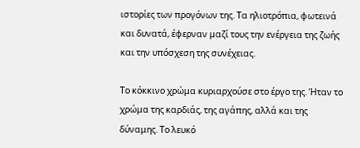ιστορίες των προγόνων της. Τα ηλιοτρόπια, φωτεινά και δυνατά, έφερναν μαζί τους την ενέργεια της ζωής και την υπόσχεση της συνέχειας.

Το κόκκινο χρώμα κυριαρχούσε στο έργο της. Ήταν το χρώμα της καρδιάς, της αγάπης, αλλά και της δύναμης. Το λευκό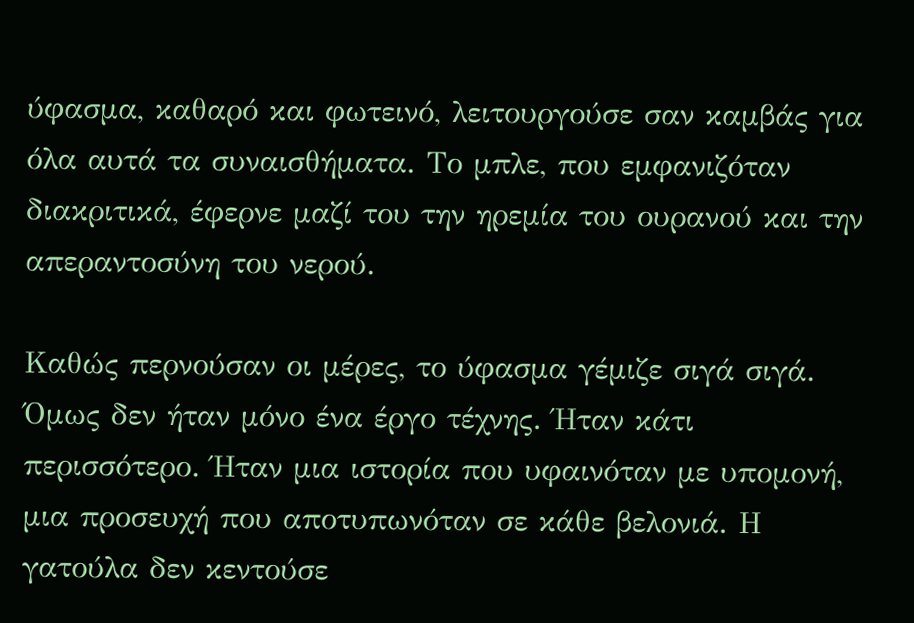ύφασμα, καθαρό και φωτεινό, λειτουργούσε σαν καμβάς για όλα αυτά τα συναισθήματα. Το μπλε, που εμφανιζόταν διακριτικά, έφερνε μαζί του την ηρεμία του ουρανού και την απεραντοσύνη του νερού.

Καθώς περνούσαν οι μέρες, το ύφασμα γέμιζε σιγά σιγά. Όμως δεν ήταν μόνο ένα έργο τέχνης. Ήταν κάτι περισσότερο. Ήταν μια ιστορία που υφαινόταν με υπομονή, μια προσευχή που αποτυπωνόταν σε κάθε βελονιά. Η γατούλα δεν κεντούσε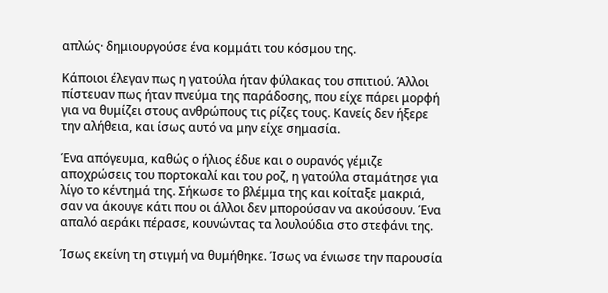απλώς· δημιουργούσε ένα κομμάτι του κόσμου της.

Κάποιοι έλεγαν πως η γατούλα ήταν φύλακας του σπιτιού. Άλλοι πίστευαν πως ήταν πνεύμα της παράδοσης, που είχε πάρει μορφή για να θυμίζει στους ανθρώπους τις ρίζες τους. Κανείς δεν ήξερε την αλήθεια, και ίσως αυτό να μην είχε σημασία.

Ένα απόγευμα, καθώς ο ήλιος έδυε και ο ουρανός γέμιζε αποχρώσεις του πορτοκαλί και του ροζ, η γατούλα σταμάτησε για λίγο το κέντημά της. Σήκωσε το βλέμμα της και κοίταξε μακριά, σαν να άκουγε κάτι που οι άλλοι δεν μπορούσαν να ακούσουν. Ένα απαλό αεράκι πέρασε, κουνώντας τα λουλούδια στο στεφάνι της.

Ίσως εκείνη τη στιγμή να θυμήθηκε. Ίσως να ένιωσε την παρουσία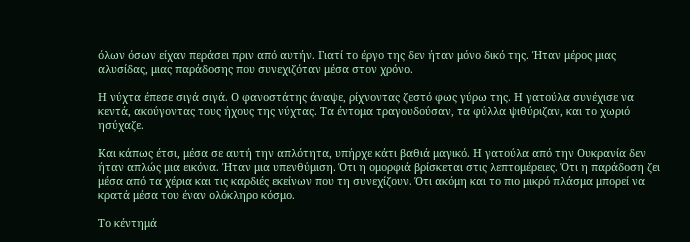όλων όσων είχαν περάσει πριν από αυτήν. Γιατί το έργο της δεν ήταν μόνο δικό της. Ήταν μέρος μιας αλυσίδας, μιας παράδοσης που συνεχιζόταν μέσα στον χρόνο.

Η νύχτα έπεσε σιγά σιγά. Ο φανοστάτης άναψε, ρίχνοντας ζεστό φως γύρω της. Η γατούλα συνέχισε να κεντά, ακούγοντας τους ήχους της νύχτας. Τα έντομα τραγουδούσαν, τα φύλλα ψιθύριζαν, και το χωριό ησύχαζε.

Και κάπως έτσι, μέσα σε αυτή την απλότητα, υπήρχε κάτι βαθιά μαγικό. Η γατούλα από την Ουκρανία δεν ήταν απλώς μια εικόνα. Ήταν μια υπενθύμιση. Ότι η ομορφιά βρίσκεται στις λεπτομέρειες. Ότι η παράδοση ζει μέσα από τα χέρια και τις καρδιές εκείνων που τη συνεχίζουν. Ότι ακόμη και το πιο μικρό πλάσμα μπορεί να κρατά μέσα του έναν ολόκληρο κόσμο.

Το κέντημά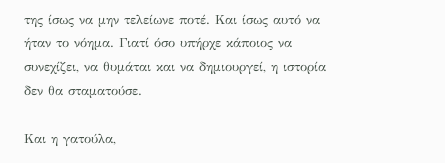της ίσως να μην τελείωνε ποτέ. Και ίσως αυτό να ήταν το νόημα. Γιατί όσο υπήρχε κάποιος να συνεχίζει, να θυμάται και να δημιουργεί, η ιστορία δεν θα σταματούσε.

Και η γατούλα,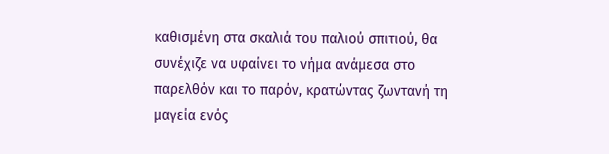καθισμένη στα σκαλιά του παλιού σπιτιού, θα  συνέχιζε να υφαίνει το νήμα ανάμεσα στο παρελθόν και το παρόν, κρατώντας ζωντανή τη μαγεία ενός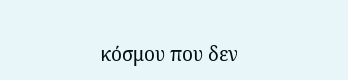κόσμου που δεν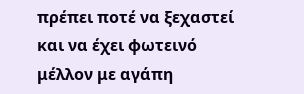πρέπει ποτέ να ξεχαστεί και να έχει φωτεινό μέλλον με αγάπη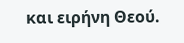και ειρήνη Θεού.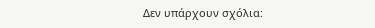Δεν υπάρχουν σχόλια: